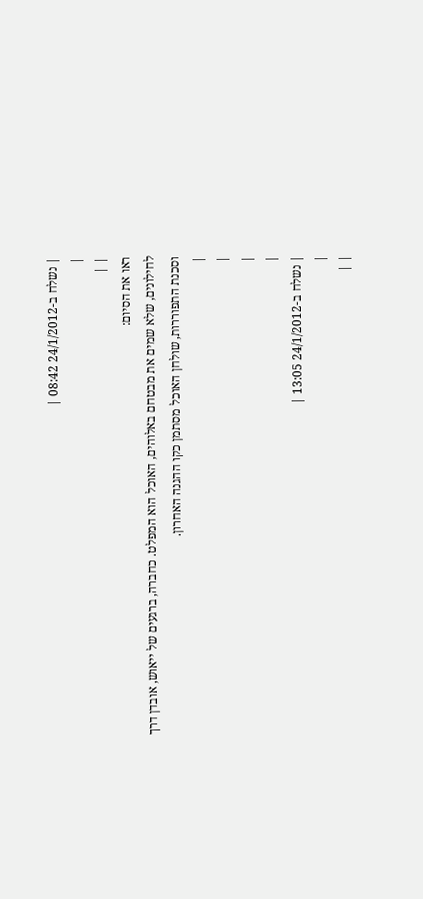| נשלח ב-24/1/2012 08:42 |
|
| |
ראו את הסיום:
לחילונים, שלא שמים את מבטחם באלוהים, האוכל הוא המפלט. כחברה, ברגעים של ייאוש, אובדן דרך וסכנת התפוררות, שולחן האוכל מסתמן כקו ההגנה האחרון.
|
|
|
|
| נשלח ב-24/1/2012 13:05 |
|
| |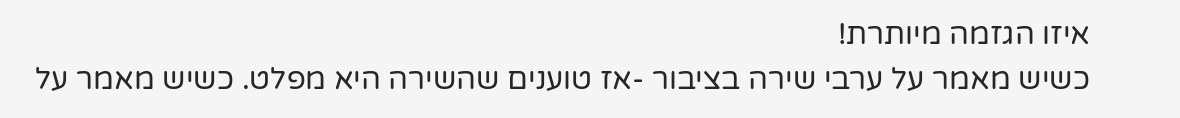איזו הגזמה מיותרת!
כשיש מאמר על ערבי שירה בציבור -אז טוענים שהשירה היא מפלט. כשיש מאמר על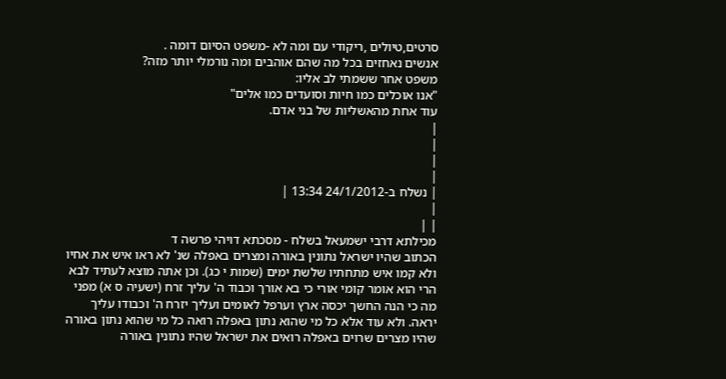סרטים,טיולים ,ריקודי עם ומה לא -משפט הסיום דומה .
אנשים נאחזים בכל מה שהם אוהבים ומה נורמלי יותר מזה?
משפט אחר ששמתי לב אליו:
"אנו אוכלים כמו חיות וסועדים כמו אלים"
עוד אחת מהאשליות של בני אדם.
|
|
|
|
| נשלח ב-24/1/2012 13:34 |
|
| |
מכילתא דרבי ישמעאל בשלח - מסכתא דויהי פרשה ד
הכתוב שהיו ישראל נתונין באורה ומצרים באפלה שנ' לא ראו איש את אחיו ולא קמו איש מתחתיו שלשת ימים (שמות י כג). וכן אתה מוצא לעתיד לבא הרי הוא אומר קומי אורי כי בא אורך וכבוד ה' עליך זרח (ישעיה ס א) מפני מה כי הנה החשך יכסה ארץ וערפל לאומים ועליך יזרח ה' וכבודו עליך יראה. ולא עוד אלא כל מי שהוא נתון באפלה רואה כל מי שהוא נתון באורה שהיו מצרים שרוים באפלה רואים את ישראל שהיו נתונין באורה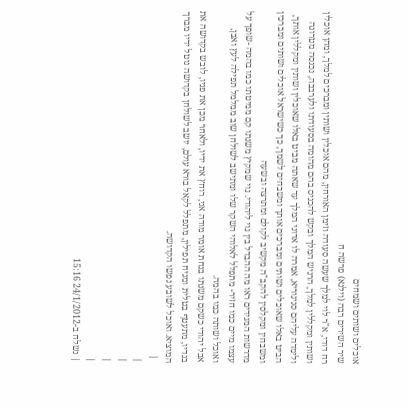אוכלים ושותים ושמחים
שיר השירים רבה (וילנא) פרשה ח
רח דודי, א"ר לוי למלך שעשה סעודה וזימן האורחין, מהם אוכלין ושותין ומברכים למלך, ומהן אוכלין ושותין ומקללין למלך, הרגיש המלך ובקש להכניס בהם מהומה בסעודתו ולערבבה, נכנסה מטרונה ולימדה עליהם סניגוריא, אמרה לו אדוני המלך עד שאתה מביט באלו שאוכלין ושותין ומקללין אותך, הביט באלו שאוכלים ושותים ומברכים אותך ומשבחים לשמך, כך כשישראל אוכלים ושותים ומברכין ומשבחין ומקלסין להקב"ה מקשיב לקולם ומתרצה ובשעה
מדרשות המגידים ראו מה ההבדל בין גוי ליהודי. גוי שמקיץ משנתו קם ממיטתו כמו בהמה -שופך על עצמו מיים כמו חזיר- מתפלל לאלוהי השקר שלו ומתישב לשולחן שוב ממלמל תפילה לעץ ואבן, ואוכל ושותה כמו בהמה.
אבל יהודי כשקם משנתו בנחת אומר מודה אני, רוחץ את ידיו, ולאחר מכן את פניו, לובש בקדושה את בגדיו, מתעטף בטלית ומניח תפילין, מתפלל לקאל בורא עולם, יושב לשולחן בקדושה נוטל ידיו מברך המוציא. ואוכל לשובע נפשו הקדושה.
 |
|
|
|
|
| נשלח ב-24/1/2012 15:16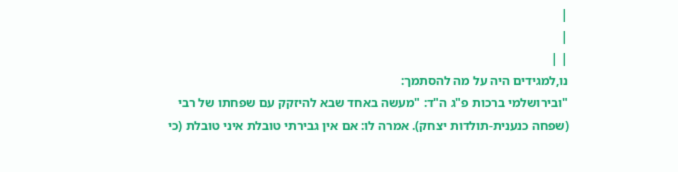|
|
| |
נו,למגידים היה על מה להסתמך:
"ובירושלמי ברכות פ"ג ה"ד: "מעשה באחד שבא להיזקק עם שפחתו של רבי (שפחה כנענית-תולדות יצחק). אמרה לו: אם אין גבירתי טובלת איני טובלת (כי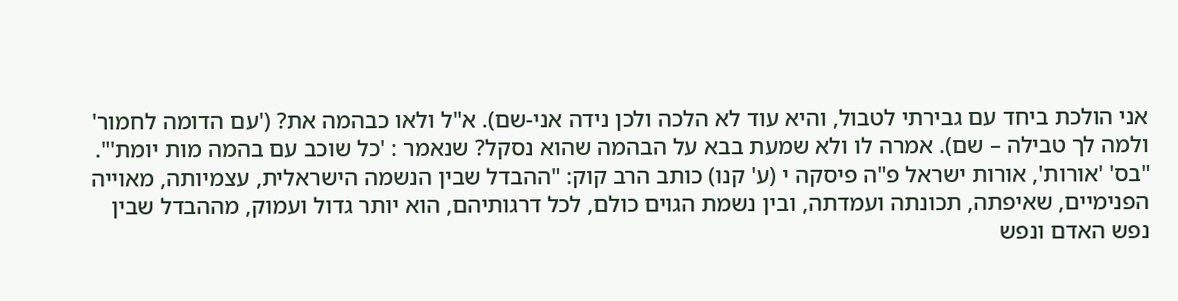אני הולכת ביחד עם גבירתי לטבול, והיא עוד לא הלכה ולכן נידה אני-שם). א"ל ולאו כבהמה את? ('עם הדומה לחמור' ולמה לך טבילה – שם). אמרה לו ולא שמעת בבא על הבהמה שהוא נסקל? שנאמר : 'כל שוכב עם בהמה מות יומת'".
"בס' 'אורות', אורות ישראל פ"ה פיסקה י (ע' קנו) כותב הרב קוק: "ההבדל שבין הנשמה הישראלית, עצמיותה, מאוייה הפנימיים, שאיפתה, תכונתה ועמדתה, ובין נשמת הגוים כולם, לכל דרגותיהם, הוא יותר גדול ועמוק, מההבדל שבין נפש האדם ונפש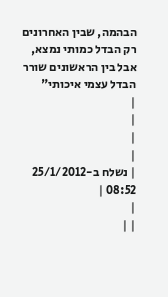הבהמה, שבין האחרונים רק הבדל כמותי נמצא, אבל בין הראשונים שורר הבדל עצמי איכותי"
|
|
|
|
| נשלח ב-25/1/2012 08:52 |
|
| |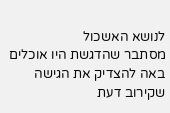לנושא האשכול
מסתבר שהדגשת היו אוכלים באה להצדיק את הגישה שקירוב דעת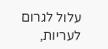עלול לגרום לעריות,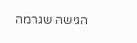הגישה שגרמה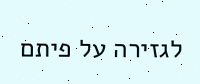לגזירה על פיתם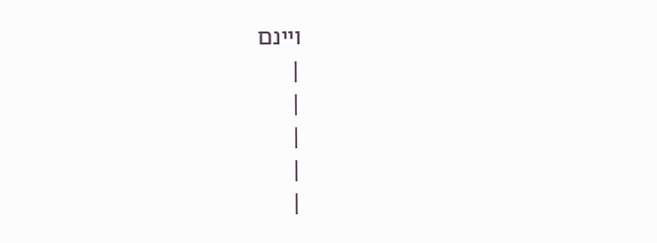ויינם
|
|
|
|
|